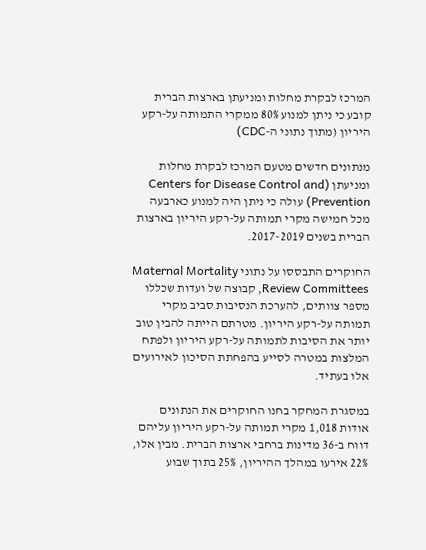המרכז לבקרת מחלות ומניעתן בארצות הברית קובע כי ניתן למנוע 80% ממקרי התמותה על-רקע היריון (מתוך נתוני ה-CDC)

מנתונים חדשים מטעם המרכז לבקרת מחלות ומניעתן (Centers for Disease Control and Prevention) עולה כי ניתן היה למנוע כארבעה מכל חמישה מקרי תמותה על-רקע היריון בארצות הברית בשנים 2017-2019.

החוקרים התבססו על נתוני Maternal Mortality Review Committees, קבוצה של ועדות שכללו מספר צוותים, להערכת הנסיבות סביב מקרי תמותה על-רקע היריון. מטרתם הייתה להבין טוב יותר את הסיבות לתמותה על-רקע היריון ולפתח המלצות במטרה לסייע בהפחתת הסיכון לאירועים אלו בעתיד.

במסגרת המחקר בחנו החוקרים את הנתונים אודות 1,018 מקרי תמותה על-רקע היריון עליהם דווח ב-36 מדינות ברחבי ארצות הברית. מבין אלו, 22% אירעו במהלך ההיריון, 25% בתוך שבוע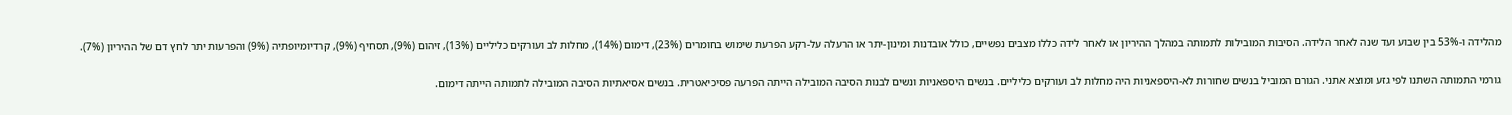מהלידה ו-53% בין שבוע ועד שנה לאחר הלידה. הסיבות המובילות לתמותה במהלך ההיריון או לאחר לידה כללו מצבים נפשיים, כולל אובדנות ומינון-יתר או הרעלה על-רקע הפרעת שימוש בחומרים (23%), דימום (14%), מחלות לב ועורקים כליליים (13%), זיהום (9%), תסחיף (9%), קרדיומיופתיה (9%) והפרעות יתר לחץ דם של ההיריון (7%).

גורמי התמותה השתנו לפי גזע ומוצא אתני. הגורם המוביל בנשים שחורות לא-היספאניות היה מחלות לב ועורקים כליליים. בנשים היספאניות ונשים לבנות הסיבה המובילה הייתה הפרעה פסיכיאטרית. בנשים אסיאתיות הסיבה המובילה לתמותה הייתה דימום.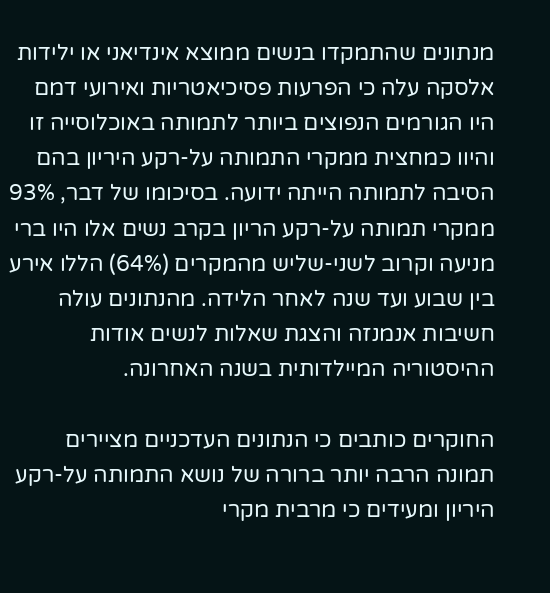מנתונים שהתמקדו בנשים ממוצא אינדיאני או ילידות אלסקה עלה כי הפרעות פסיכיאטריות ואירועי דמם היו הגורמים הנפוצים ביותר לתמותה באוכלוסייה זו והיוו כמחצית ממקרי התמותה על-רקע היריון בהם הסיבה לתמותה הייתה ידועה. בסיכומו של דבר, 93% ממקרי תמותה על-רקע הריון בקרב נשים אלו היו ברי מניעה וקרוב לשני-שליש מהמקרים (64%) הללו אירע בין שבוע ועד שנה לאחר הלידה. מהנתונים עולה חשיבות אנמנזה והצגת שאלות לנשים אודות ההיסטוריה המיילדותית בשנה האחרונה.

החוקרים כותבים כי הנתונים העדכניים מציירים תמונה הרבה יותר ברורה של נושא התמותה על-רקע היריון ומעידים כי מרבית מקרי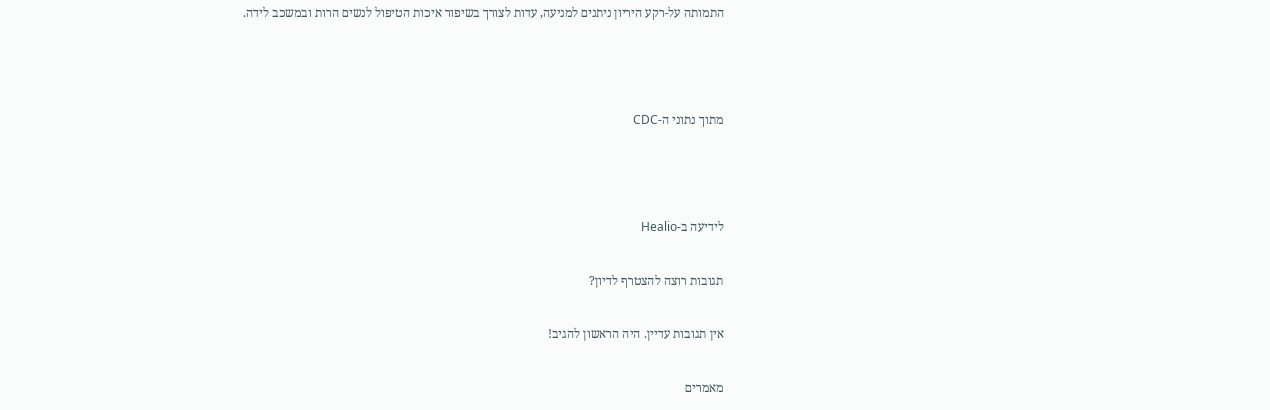התמותה על-רקע היריון ניתנים למניעה, עדות לצורך בשיפור איכות הטיפול לנשים הרות ובמשכב לידה.



מתוך נתוני ה-CDC



לידיעה ב-Healio

תגובות רוצה להצטרף לדיון?

אין תגובות עדיין. היה הראשון להגיב!

מאמרים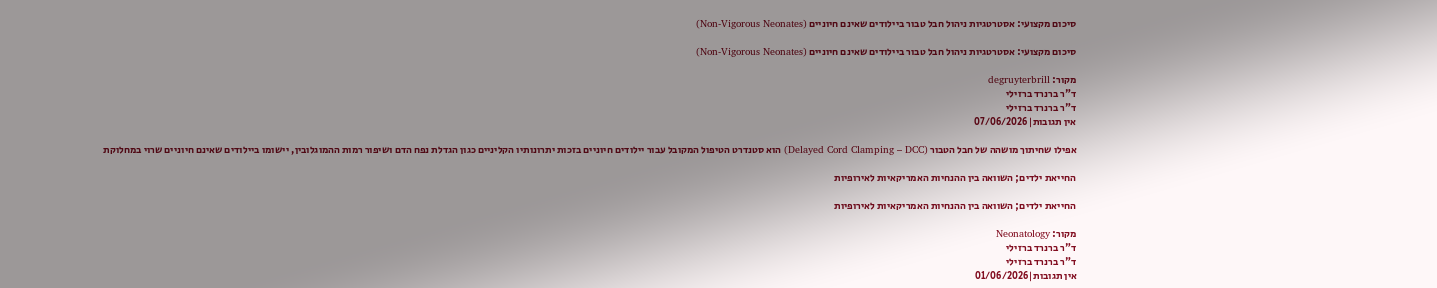סיכום מקצועי: אסטרטגיות ניהול חבל טבור ביילודים שאינם חיוניים (Non-Vigorous Neonates)

סיכום מקצועי: אסטרטגיות ניהול חבל טבור ביילודים שאינם חיוניים (Non-Vigorous Neonates)

מקור: degruyterbrill
ד"ר ברנרד ברזילי
ד"ר ברנרד ברזילי
אין תגובות|07/06/2026

אפילו שחיתוך מושהה של חבל הטבור (Delayed Cord Clamping – DCC) הוא סטנדרט הטיפול המקובל עבור יילודים חיוניים בזכות יתרונותיו הקליניים כגון הגדלת נפח הדם ושיפור רמות ההמוגלובין, יישומו ביילודים שאינם חיוניים שרוי במחלוקת

החייאת ילדים; השוואה בין ההנחיות האמריקאיות לאירופיות

החייאת ילדים; השוואה בין ההנחיות האמריקאיות לאירופיות

מקור: Neonatology
ד"ר ברנרד ברזילי
ד"ר ברנרד ברזילי
אין תגובות|01/06/2026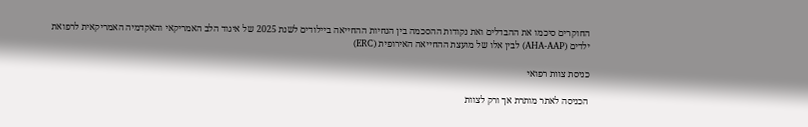החוקרים סיכמו את ההבדלים ואת נקודות ההסכמה בין הנחיות ההחייאה ביילודים לשנת 2025 של איגוד הלב האמריקאי והאקדמיה האמריקאית לרפואת ילדים (AHA-AAP) לבין אלו של מועצת ההחייאה האירופית (ERC)

כניסת צוות רפואי

הכניסה לאתר מותרת אך ורק לצוות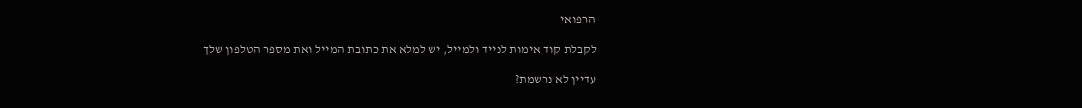הרפואי

לקבלת קוד אימות לנייד ולמייל, יש למלא את כתובת המייל ואת מספר הטלפון שלך

עדיין לא נרשמת?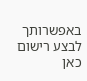באפשרותך לבצע רישום כאן